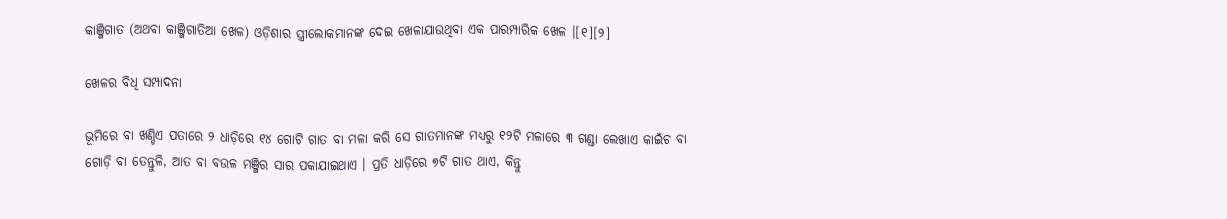କାଞ୍ଜିଗାତ (ଅଥବା କାଞ୍ଜିଗାତିଆ ଖେଳ) ଓଡ଼ିଶାର ସ୍ତ୍ରୀଲୋକମାନଙ୍କ ଦେଇ ଖେଳାଯାଉଥିବା ଏକ ପାରମ୍ପାରିକ ଖେଳ ।[୧][୨]

ଖେଳର ବିଧି ସମ୍ପାଦନା

ଭୂମିରେ ବା ଖଣ୍ଡିଏ ପତାରେ ୨ ଧାଡ଼ିରେ ୧୪ ଗୋଟି ଗାତ ବା ମଳା କରି ସେ ଗାତମାନଙ୍କ ମଧ୍ୟରୁ ୧୨ଟି ମଳାରେ ୩ ଗଣ୍ଡା ଲେଖାଏ କାଇଁଚ ବା ଗୋଡ଼ି ବା ତେନ୍ତୁଳି, ଆତ ବା ବଉଳ ମଞ୍ଜିର ସାର ପକାଯାଇଥାଏ । ପ୍ରତି ଧାଡ଼ିରେ ୭ଟି ଗାତ ଥାଏ, କିନ୍ତୁ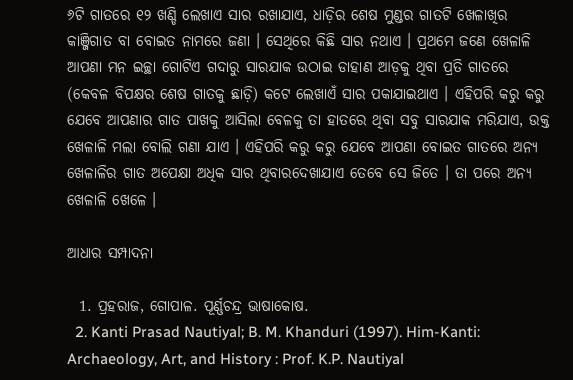୬ଟି ଗାତରେ ୧୨ ଖଣ୍ଡି ଲେଖାଏ ସାର ରଖାଯାଏ, ଧାଡ଼ିର ଶେଷ ମୁଣ୍ଡର ଗାତଟି ଖେଳାଖିର କାଞ୍ଜିଗାତ ବା ବୋଇତ ନାମରେ ଜଣା । ସେଥିରେ କିଛି ସାର ନଥାଏ । ପ୍ରଥମେ ଜଣେ ଖେଳାଳି ଆପଣା ମନ ଇଚ୍ଛା ଗୋଟିଏ ଗଦାରୁ ସାରଯାକ ଉଠାଇ ଡାହାଣ ଆଡ଼କୁ ଥିବା ପ୍ରତି ଗାତରେ (କେବଳ ବିପକ୍ଷର ଶେଷ ଗାତକୁ ଛାଡ଼ି) କଟେ ଲେଖାଏଁ ସାର ପକାଯାଇଥାଏ । ଏହିପରି କରୁ କରୁ ଯେବେ ଆପଣାର ଗାତ ପାଖକୁ ଆସିଲା ବେଳକୁ ତା ହାତରେ ଥିବା ସବୁ ସାରଯାକ ମରିଯାଏ, ଉକ୍ତ ଖେଳାଳି ମଲା ବୋଲି ଗଣା ଯାଏ । ଏହିପରି କରୁ କରୁ ଯେବେ ଆପଣା ବୋଇତ ଗାତରେ ଅନ୍ୟ ଖେଳାଳିର ଗାତ ଅପେକ୍ଷା ଅଧିକ ସାର ଥିବାରଦେଖାଯାଏ ତେବେ ସେ ଜିତେ । ତା ପରେ ଅନ୍ୟ ଖେଳାଳି ଖେଳେ ।

ଆଧାର ସମ୍ପାଦନା

  1. ପ୍ରହରାଜ, ଗୋପାଳ. ପୂର୍ଣ୍ଣଚନ୍ଦ୍ର ଭାଷାକୋଷ.
  2. Kanti Prasad Nautiyal; B. M. Khanduri (1997). Him-Kanti: Archaeology, Art, and History : Prof. K.P. Nautiyal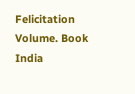Felicitation Volume. Book India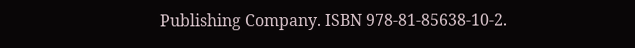Publishing Company. ISBN 978-81-85638-10-2.